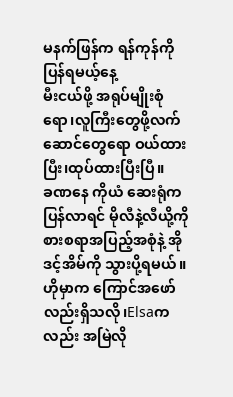မနက်ဖြန်က ရန်ကုန်ကိုပြန်ရမယ့်နေ့
မီးငယ်ဖို့ အရုပ်မျိုးစုံရော၊လူကြီးတွေဖို့လက်ဆောင်တွေရော ဝယ်ထားပြီး၊ထုပ်ထားပြီးပြီ။
ခဏနေ ကိုယံ ဆေးရုံကပြန်လာရင် မိုလီနဲ့လီယို့ကို စားစရာအပြည့်အစုံနဲ့ အိုဒင့်အိမ်ကို သွားပို့ရမယ်။ဟိုမှာက ကြောင်အဖော်လည်းရှိသလို၊Elsaကလည်း အမြဲလို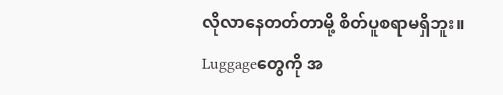လိုလာနေတတ်တာမို့ စိတ်ပူစရာမရှိဘူး။
Luggageတွေကို အ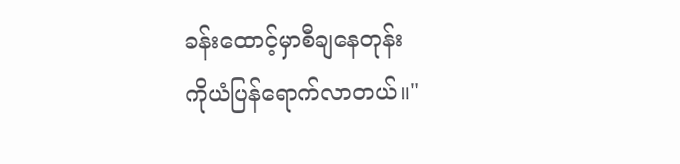ခန်းထောင့်မှာစီချနေတုန်း
ကိုယံပြန်ရောက်လာတယ်။"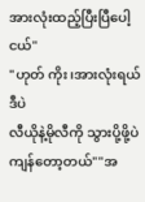အားလုံးထည့်ပြီးပြီပေါ့ ငယ်"
"ဟုတ် ကိုး၊အားလုံးရယ်ဒီပဲ
လီယိုနဲ့မိုလီကို သွားပို့ဖို့ပဲကျန်တော့တယ်""အ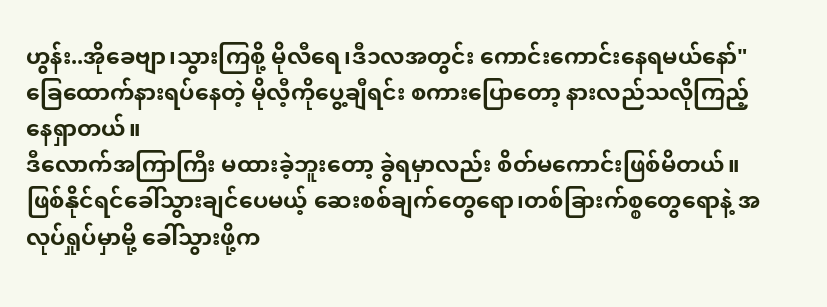ဟွန်း..အိုခေဗျာ၊သွားကြစို့ မိုလီရေ၊ဒီ၁လအတွင်း ကောင်းကောင်းနေရမယ်နော်"
ခြေထောက်နားရပ်နေတဲ့ မိုလီ့ကိုပွေ့ချီရင်း စကားပြောတော့ နားလည်သလိုကြည့်နေရှာတယ်။
ဒီလောက်အကြာကြီး မထားခဲ့ဘူးတော့ ခွဲရမှာလည်း စိတ်မကောင်းဖြစ်မိတယ်။ဖြစ်နိုင်ရင်ခေါ်သွားချင်ပေမယ့် ဆေးစစ်ချက်တွေရော၊တစ်ခြားက်စ္စတွေရောနဲ့ အလုပ်ရှုပ်မှာမို့ ခေါ်သွားဖို့က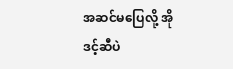အဆင်မပြေလို့ အိုဒင့်ဆီပဲ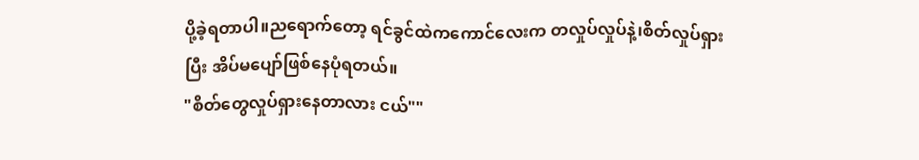ပို့ခဲ့ရတာပါ။ညရောက်တော့ ရင်ခွင်ထဲကကောင်လေးက တလှုပ်လှုပ်နဲ့၊စိတ်လှုပ်ရှားပြီး အိပ်မပျော်ဖြစ်နေပုံရတယ်။
"စိတ်တွေလှုပ်ရှားနေတာလား ငယ်""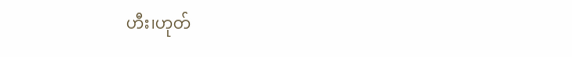ဟီး၊ဟုတ်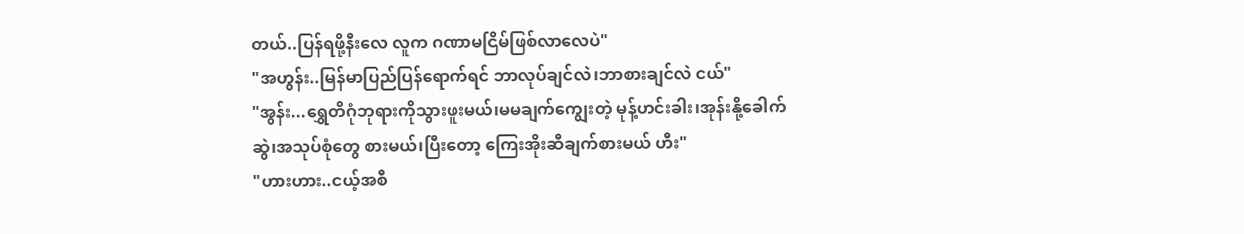တယ်..ပြန်ရဖို့နီးလေ လူက ဂဏာမငြိမ်ဖြစ်လာလေပဲ"
"အဟွန်း..မြန်မာပြည်ပြန်ရောက်ရင် ဘာလုပ်ချင်လဲ၊ဘာစားချင်လဲ ငယ်"
"အွန်း...ရွှေတိဂုံဘုရားကိုသွားဖူးမယ်၊မမချက်ကျွေးတဲ့ မုန့်ဟင်းခါး၊အုန်းနို့ခေါက်ဆွဲ၊အသုပ်စုံတွေ စားမယ်၊ပြီးတော့ ကြေးအိုးဆီချက်စားမယ် ဟီး"
"ဟားဟား..ငယ့်အစီ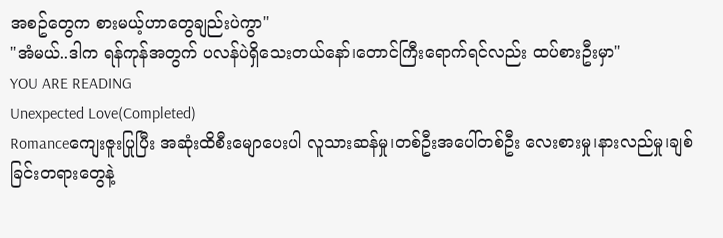အစဥ်တွေက စားမယ့်ဟာတွေချည်းပဲကွာ"
"အံမယ်..ဒါက ရန်ကုန်အတွက် ပလန်ပဲရှိသေးတယ်နော်၊တောင်ကြီးရောက်ရင်လည်း ထပ်စားဦးမှာ"
YOU ARE READING
Unexpected Love(Completed)
Romanceကျေးဇူးပြုပြီး အဆုံးထိစီးမျောပေးပါ လူသားဆန်မှု၊တစ်ဦးအပေါ်တစ်ဦး လေးစားမှု၊နားလည်မှု၊ချစ်ခြင်းတရားတွေနဲ့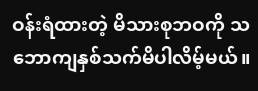ဝန်းရံထားတဲ့ မိသားစုဘဝကို သဘောကျနှစ်သက်မိပါလိမ့်မယ်။